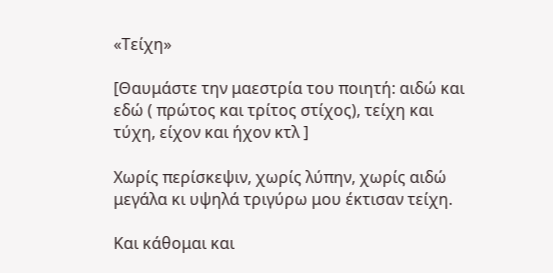«Τείχη»

[Θαυμάστε την μαεστρία του ποιητή: αιδώ και εδώ ( πρώτος και τρίτος στίχος), τείχη και τύχη, είχον και ήχον κτλ ]

Χωρίς περίσκεψιν, χωρίς λύπην, χωρίς αιδώ
μεγάλα κι υψηλά τριγύρω μου έκτισαν τείχη.

Και κάθομαι και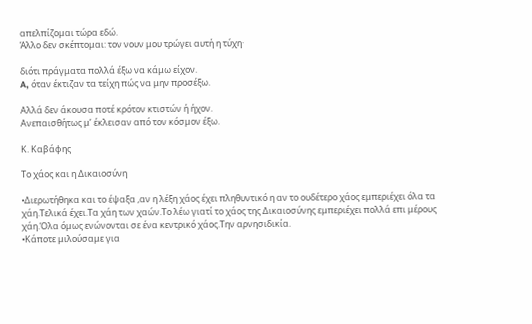απελπίζομαι τώρα εδώ.
Άλλο δεν σκέπτομαι: τον νουν μου τρώγει αυτή η τύχη·

διότι πράγματα πολλά έξω να κάμω είχον.
A, όταν έκτιζαν τα τείχη πώς να μην προσέξω.

Aλλά δεν άκουσα ποτέ κρότον κτιστών ή ήχον.
Aνεπαισθήτως μ’ έκλεισαν από τον κόσμον έξω.

Κ. Καβάφης

Το χάος και η Δικαιοσύνη

•Διερωτήθηκα και το έψαξα ,αν η λέξη χάος έχει πληθυντικό η αν το ουδέτερο χάος εμπεριέχει όλα τα χάη.Τελικά έχει.Τα χάη των χαών.Το λέω γιατί το χάος της Δικαιοσύνης εμπεριέχει πολλά επι μέρους χάη.Όλα όμως ενώνονται σε ένα κεντρικό χάος.Την αρνησιδικία.
•Κάποτε μιλούσαμε για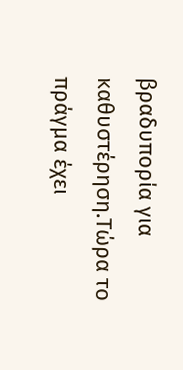βραδυπορία για καθυστέρηση.Τώρα το πράγμα έχει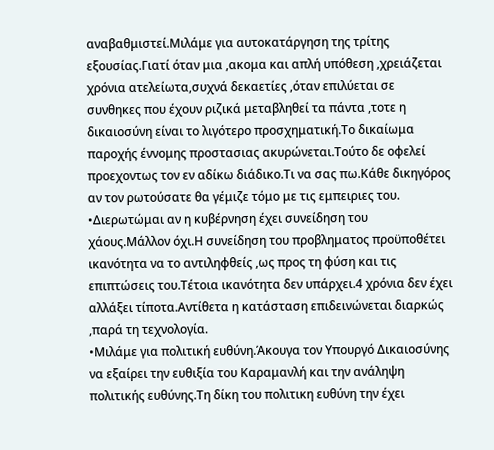αναβαθμιστεί.Μιλάμε για αυτοκατάργηση της τρίτης εξουσίας.Γιατί όταν μια ,ακομα και απλή υπόθεση ,χρειάζεται χρόνια ατελείωτα,συχνά δεκαετίες ,όταν επιλύεται σε συνθηκες που έχουν ριζικά μεταβληθεί τα πάντα ,τοτε η δικαιοσύνη είναι το λιγότερο προσχηματική.Το δικαίωμα παροχής έννομης προστασιας ακυρώνεται.Τούτο δε οφελεί προεχοντως τον εν αδίκω διάδικο.Τι να σας πω.Κάθε δικηγόρος αν τον ρωτούσατε θα γέμιζε τόμο με τις εμπειριες του.
•Διερωτώμαι αν η κυβέρνηση έχει συνείδηση του χάους.Μάλλον όχι.Η συνείδηση του προβληματος προϋποθέτει ικανότητα να το αντιληφθείς ,ως προς τη φύση και τις επιπτώσεις του.Τέτοια ικανότητα δεν υπάρχει.4 χρόνια δεν έχει αλλάξει τίποτα.Αντίθετα η κατάσταση επιδεινώνεται διαρκώς ,παρά τη τεχνολογία.
•Μιλάμε για πολιτική ευθύνη.Άκουγα τον Υπουργό Δικαιοσύνης να εξαίρει την ευθιξία του Καραμανλή και την ανάληψη πολιτικής ευθύνης.Τη δίκη του πολιτικη ευθύνη την έχει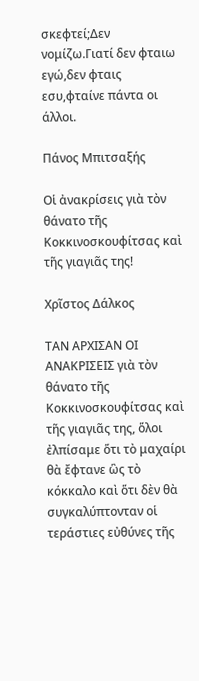σκεφτεί;Δεν νομίζω.Γιατί δεν φταιω εγώ,δεν φταις εσυ,φταίνε πάντα οι άλλοι.

Πάνος Μπιτσαξής

Οἱ ἀνακρίσεις γιὰ τὸν θάνατο τῆς Κοκκινοσκουφίτσας καὶ τῆς γιαγιᾶς της!

Χρῖστος Δάλκος

ΤΑΝ ΑΡΧΙΣΑΝ ΟΙ ΑΝΑΚΡΙΣΕΙΣ γιὰ τὸν θάνατο τῆς Κοκκινοσκουφίτσας καὶ τῆς γιαγιᾶς της, ὅλοι ἐλπίσαμε ὅτι τὸ μαχαίρι θὰ ἔφτανε ὣς τὸ κόκκαλο καὶ ὅτι δὲν θὰ συγκαλύπτονταν οἱ τεράστιες εὐθύνες τῆς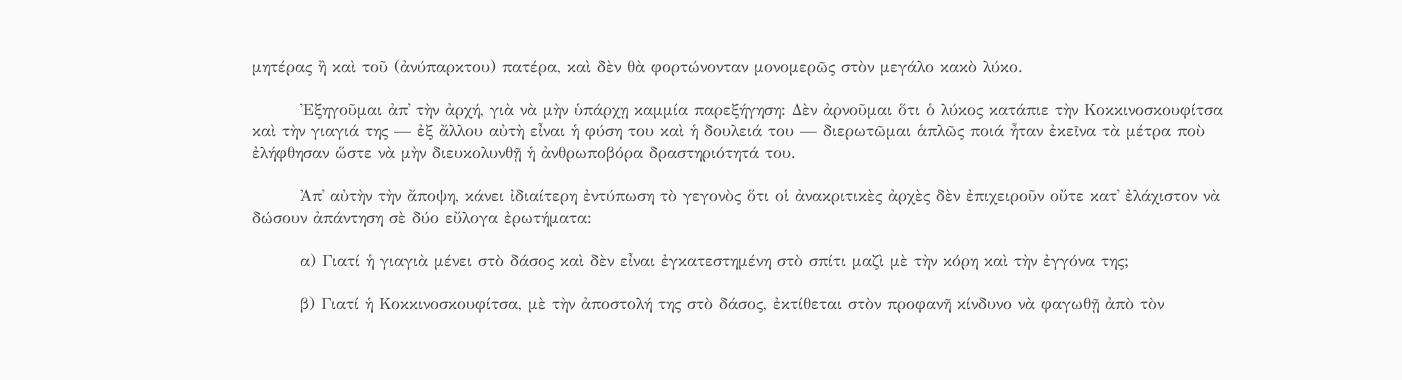μητέρας ἢ καὶ τοῦ (ἀνύπαρκτου) πατέρα, καὶ δὲν θὰ φορτώνονταν μονομερῶς στὸν μεγάλο κακὸ λύκο.

        Ἐξηγοῦμαι ἀπ᾿ τὴν ἀρχή, γιὰ νὰ μὴν ὑπάρχῃ καμμία παρεξήγηση: Δὲν ἀρνοῦμαι ὅτι ὁ λύκος κατάπιε τὴν Κοκκινοσκουφίτσα καὶ τὴν γιαγιά της — ἐξ ἄλλου αὐτὴ εἶναι ἡ φύση του καὶ ἡ δουλειά του — διερωτῶμαι ἁπλῶς ποιά ἦταν ἐκεῖνα τὰ μέτρα ποὺ ἐλήφθησαν ὥστε νὰ μὴν διευκολυνθῇ ἡ ἀνθρωποβόρα δραστηριότητά του.

        Ἀπ᾿ αὐτὴν τὴν ἄποψη, κάνει ἰδιαίτερη ἐντύπωση τὸ γεγονὸς ὅτι οἱ ἀνακριτικὲς ἀρχὲς δὲν ἐπιχειροῦν οὔτε κατ᾿ ἐλάχιστον νὰ δώσουν ἀπάντηση σὲ δύο εὔλογα ἐρωτήματα:

        α) Γιατί ἡ γιαγιὰ μένει στὸ δάσος καὶ δὲν εἶναι ἐγκατεστημένη στὸ σπίτι μαζὶ μὲ τὴν κόρη καὶ τὴν ἐγγόνα της;

        β) Γιατί ἡ Κοκκινοσκουφίτσα, μὲ τὴν ἀποστολή της στὸ δάσος, ἐκτίθεται στὸν προφανῆ κίνδυνο νὰ φαγωθῇ ἀπὸ τὸν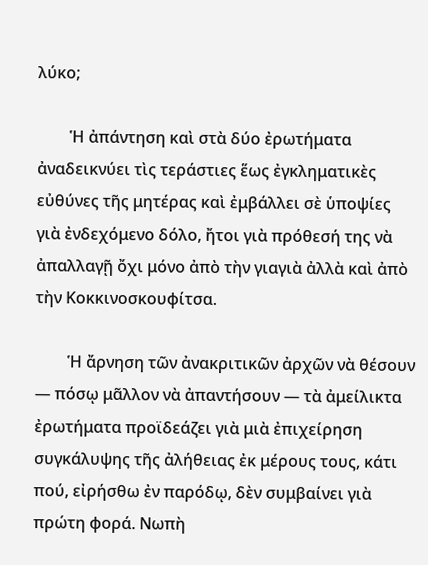λύκο;

        Ἡ ἀπάντηση καὶ στὰ δύο ἐρωτήματα ἀναδεικνύει τὶς τεράστιες ἕως ἐγκληματικὲς εὐθύνες τῆς μητέρας καὶ ἐμβάλλει σὲ ὑποψίες γιὰ ἐνδεχόμενο δόλο, ἤτοι γιὰ πρόθεσή της νὰ ἀπαλλαγῇ ὄχι μόνο ἀπὸ τὴν γιαγιὰ ἀλλὰ καὶ ἀπὸ τὴν Κοκκινοσκουφίτσα.

        Ἡ ἄρνηση τῶν ἀνακριτικῶν ἀρχῶν νὰ θέσουν — πόσῳ μᾶλλον νὰ ἀπαντήσουν — τὰ ἀμείλικτα ἐρωτήματα προϊδεάζει γιὰ μιὰ ἐπιχείρηση συγκάλυψης τῆς ἀλήθειας ἐκ μέρους τους, κάτι πού, εἰρήσθω ἐν παρόδῳ, δὲν συμβαίνει γιὰ πρώτη φορά. Νωπὴ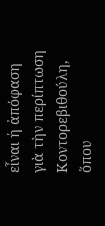εἶναι ἡ ἀπόφαση γιὰ τὴν περίπτωση Κοντορεβιθούλη, ὅπου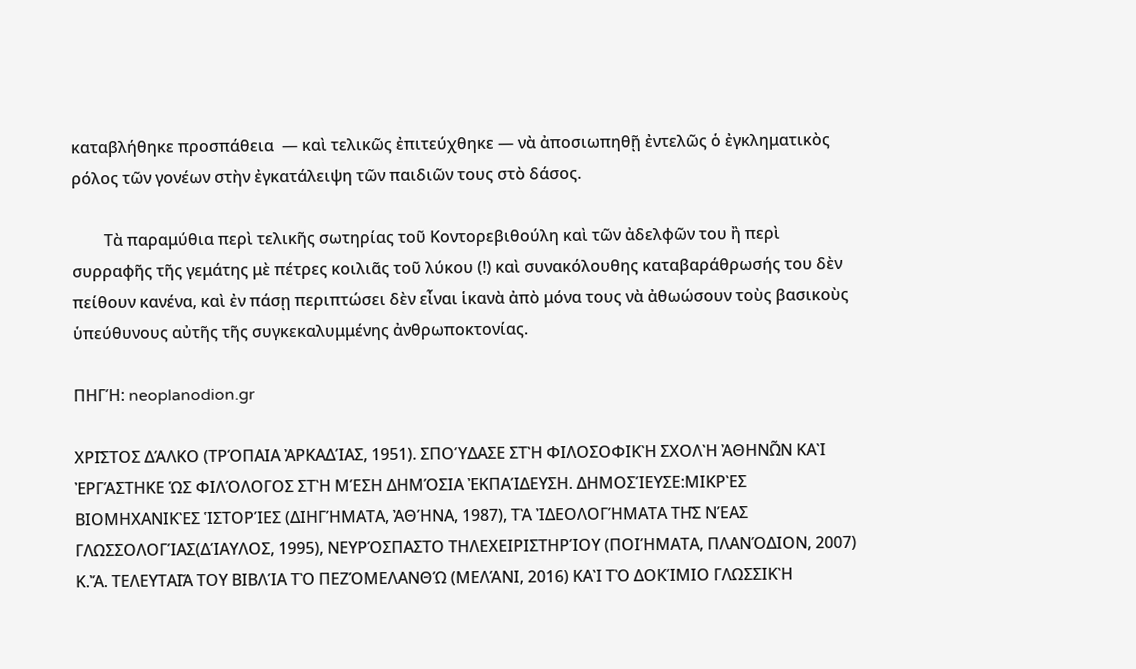καταβλήθηκε προσπάθεια  — καὶ τελικῶς ἐπιτεύχθηκε — νὰ ἀποσιωπηθῇ ἐντελῶς ὁ ἐγκληματικὸς ρόλος τῶν γονέων στὴν ἐγκατάλειψη τῶν παιδιῶν τους στὸ δάσος.

        Τὰ παραμύθια περὶ τελικῆς σωτηρίας τοῦ Κοντορεβιθούλη καὶ τῶν ἀδελφῶν του ἢ περὶ συρραφῆς τῆς γεμάτης μὲ πέτρες κοιλιᾶς τοῦ λύκου (!) καὶ συνακόλουθης καταβαράθρωσής του δὲν πείθουν κανένα, καὶ ἐν πάσῃ περιπτώσει δὲν εἶναι ἱκανὰ ἀπὸ μόνα τους νὰ ἀθωώσουν τοὺς βασικοὺς ὑπεύθυνους αὐτῆς τῆς συγκεκαλυμμένης ἀνθρωποκτονίας.

ΠΗΓΉ: neoplanodion.gr

ΧΡΙ͂ΣΤΟΣ ΔΆΛΚΟ (ΤΡΌΠΑΙΑ ἈΡΚΑΔΊΑΣ, 1951). ΣΠΟΎΔΑΣΕ ΣΤῊ ΦΙΛΟΣΟΦΙΚῊ ΣΧΟΛῊ ἈΘΗΝΩ͂Ν ΚΑῚ ἘΡΓΆΣΤΗΚΕ ὩΣ ΦΙΛΌΛΟΓΟΣ ΣΤῊ ΜΈΣΗ ΔΗΜΌΣΙΑ ἘΚΠΑΊΔΕΥΣΗ. ΔΗΜΟΣΊΕΥΣΕ:ΜΙΚΡῈΣ ΒΙΟΜΗΧΑΝΙΚῈΣ ἹΣΤΟΡΊΕΣ (ΔΙΗΓΉΜΑΤΑ, ἈΘΉΝΑ, 1987), ΤᾺ ἸΔΕΟΛΟΓΉΜΑΤΑ ΤΗ͂Σ ΝΈΑΣ ΓΛΩΣΣΟΛΟΓΊΑΣ(ΔΊΑΥΛΟΣ, 1995), ΝΕΥΡΌΣΠΑΣΤΟ ΤΗΛΕΧΕΙΡΙΣΤΗΡΊΟΥ (ΠΟΙΉΜΑΤΑ, ΠΛΑΝΌΔΙΟΝ, 2007) Κ.Ἄ. ΤΕΛΕΥΤΑΙ͂Α ΤΟΥ ΒΙΒΛΊΑ ΤῸ ΠΕΖΌΜΕΛΑΝΘΏ (ΜΕΛΆΝΙ, 2016) ΚΑῚ ΤῸ ΔΟΚΊΜΙΟ ΓΛΩΣΣΙΚῊ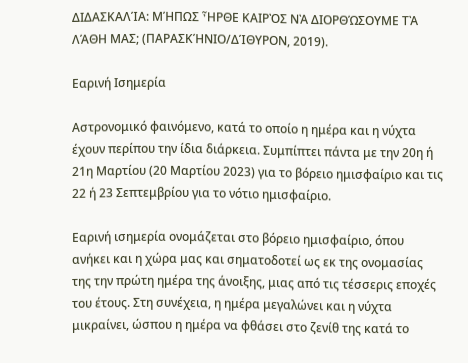ΔΙΔΑΣΚΑΛΊΑ: ΜΉΠΩΣ ἮΡΘΕ ΚΑΙΡῸΣ ΝᾺ ΔΙΟΡΘΏΣΟΥΜΕ ΤᾺ ΛΆΘΗ ΜΑΣ; (ΠΑΡΑΣΚΉΝΙΟ/ΔΊΘΥΡΟΝ, 2019).

Εαρινή Ισημερία

Αστρονομικό φαινόμενο, κατά το οποίο η ημέρα και η νύχτα έχουν περίπου την ίδια διάρκεια. Συμπίπτει πάντα με την 20η ή 21η Μαρτίου (20 Μαρτίου 2023) για το βόρειο ημισφαίριο και τις 22 ή 23 Σεπτεμβρίου για το νότιο ημισφαίριο.

Εαρινή ισημερία ονομάζεται στο βόρειο ημισφαίριο, όπου ανήκει και η χώρα μας και σηματοδοτεί ως εκ της ονομασίας της την πρώτη ημέρα της άνοιξης, μιας από τις τέσσερις εποχές του έτους. Στη συνέχεια, η ημέρα μεγαλώνει και η νύχτα μικραίνει, ώσπου η ημέρα να φθάσει στο ζενίθ της κατά το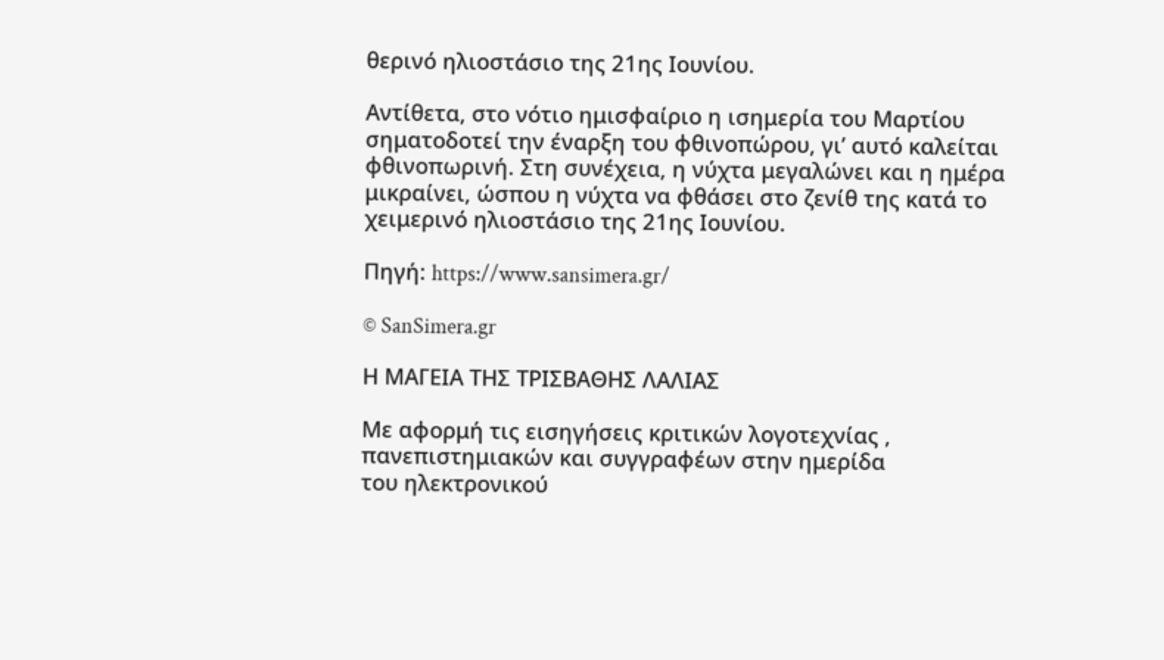θερινό ηλιοστάσιο της 21ης Ιουνίου.

Αντίθετα, στο νότιο ημισφαίριο η ισημερία του Μαρτίου σηματοδοτεί την έναρξη του φθινοπώρου, γι’ αυτό καλείται φθινοπωρινή. Στη συνέχεια, η νύχτα μεγαλώνει και η ημέρα μικραίνει, ώσπου η νύχτα να φθάσει στο ζενίθ της κατά το χειμερινό ηλιοστάσιο της 21ης Ιουνίου.

Πηγή: https://www.sansimera.gr/

© SanSimera.gr

Η ΜΑΓΕΙΑ ΤΗΣ ΤΡΙΣΒΑΘΗΣ ΛΑΛΙΑΣ

Με αφορμή τις εισηγήσεις κριτικών λογοτεχνίας ,
πανεπιστημιακών και συγγραφέων στην ημερίδα
του ηλεκτρονικού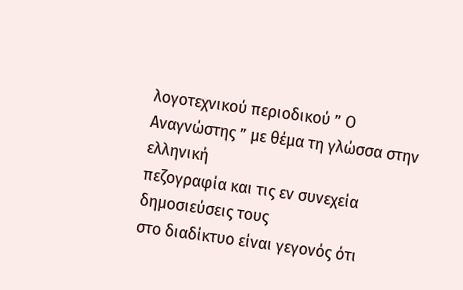λογοτεχνικού περιοδικού ” Ο
Αναγνώστης ” με θέμα τη γλώσσα στην ελληνική
πεζογραφία και τις εν συνεχεία δημοσιεύσεις τους
στο διαδίκτυο είναι γεγονός ότι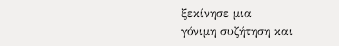ξεκίνησε μια
γόνιμη συζήτηση και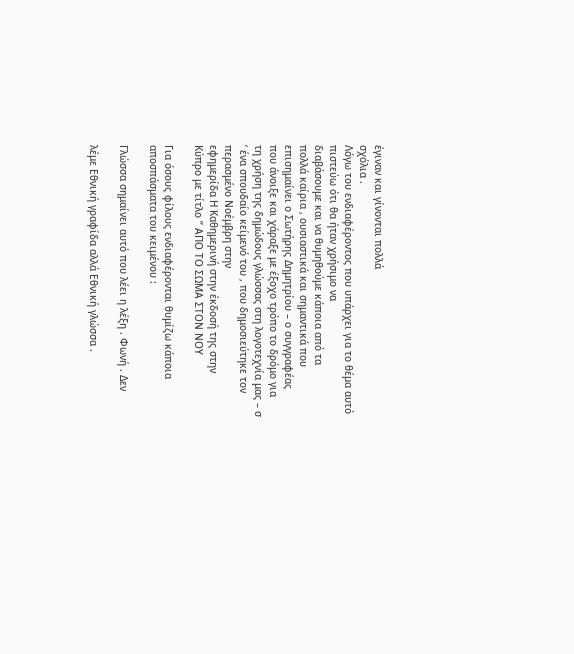έγιναν και γίνονται πολλά
σχόλια .
Λόγω του ενδιαφέροντος που υπάρχει για το θέμα αυτό πιστεύω ότι θα ήταν χρήσιμο να
διαβάσουμε και να θυμηθούμε κάποια από τα
πολλά καίρια , ουσιαστικά και σημαντικά που
επισημαίνει ο Σωτήρης Δημητρίου – ο συγγραφέας
που άνοιξε και χάραξε με έξοχο τρόπο το δρόμο για
τη χρήση της δημώδους γλώσσας στη λογοτεχνία μας – σ ‘ ένα σπουδαίο κείμενό του , που δημοσιεύτηκε τον περασμένο Νοέμβρη στην
εφημερίδα Η Καθημερινή στην έκδοσή της στην
Κύπρο με τίτλο ” ΑΠΟ ΤΟ ΣΩΜΑ ΣΤΟΝ ΝΟΥ

Για όσους φίλους ενδιαφέρονται θυμίζω κάποια
αποσπάσματα του κειμένου :

Γλώσσα σημαίνει αυτό που λέει η λέξη . Φωνή . Δεν

λέμε Εθνική γραφίδα αλλά Εθνική γλώσσα .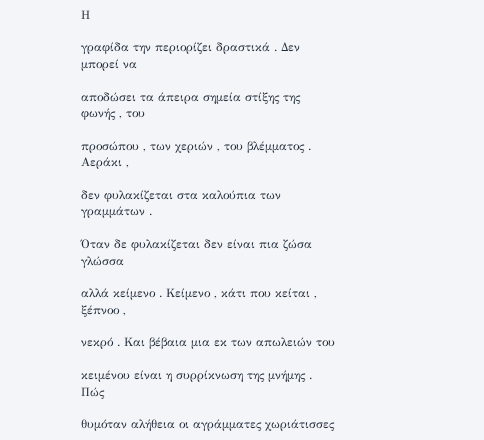Η

γραφίδα την περιορίζει δραστικά . Δεν μπορεί να

αποδώσει τα άπειρα σημεία στίξης της φωνής , του

προσώπου , των χεριών , του βλέμματος . Αεράκι ,

δεν φυλακίζεται στα καλούπια των γραμμάτων .

Όταν δε φυλακίζεται δεν είναι πια ζώσα γλώσσα

αλλά κείμενο . Κείμενο , κάτι που κείται , ξέπνοο ,

νεκρό . Και βέβαια μια εκ των απωλειών του

κειμένου είναι η συρρίκνωση της μνήμης . Πώς

θυμόταν αλήθεια οι αγράμματες χωριάτισσες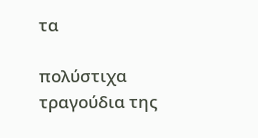τα

πολύστιχα τραγούδια της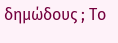δημώδους ; Το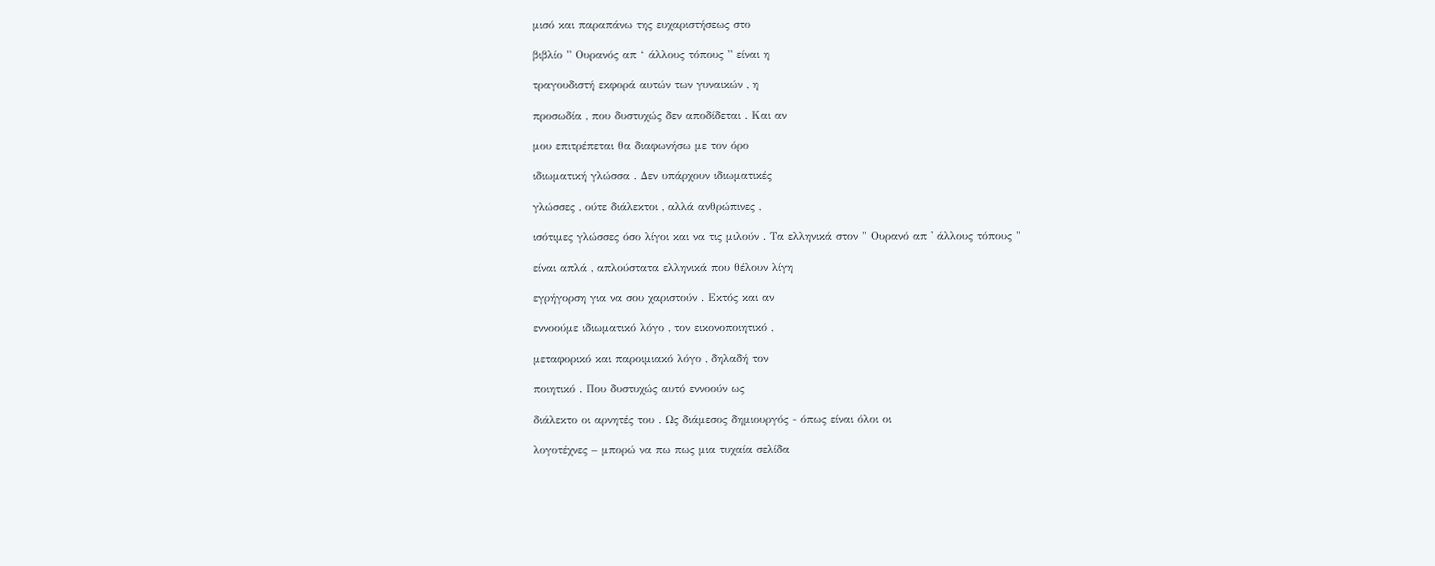μισό και παραπάνω της ευχαριστήσεως στο

βιβλίο ” Ουρανός απ ‘ άλλους τόπους ” είναι η

τραγουδιστή εκφορά αυτών των γυναικών , η

προσωδία , που δυστυχώς δεν αποδίδεται . Και αν

μου επιτρέπεται θα διαφωνήσω με τον όρο

ιδιωματική γλώσσα . Δεν υπάρχουν ιδιωματικές

γλώσσες , ούτε διάλεκτοι , αλλά ανθρώπινες ,

ισότιμες γλώσσες όσο λίγοι και να τις μιλούν . Τα ελληνικά στον " Ουρανό απ ' άλλους τόπους "

είναι απλά , απλούστατα ελληνικά που θέλουν λίγη

εγρήγορση για να σου χαριστούν . Εκτός και αν

εννοούμε ιδιωματικό λόγο , τον εικονοποιητικό ,

μεταφορικό και παροιμιακό λόγο , δηλαδή τον

ποιητικό . Που δυστυχώς αυτό εννοούν ως

διάλεκτο οι αρνητές του . Ως διάμεσος δημιουργός - όπως είναι όλοι οι

λογοτέχνες – μπορώ να πω πως μια τυχαία σελίδα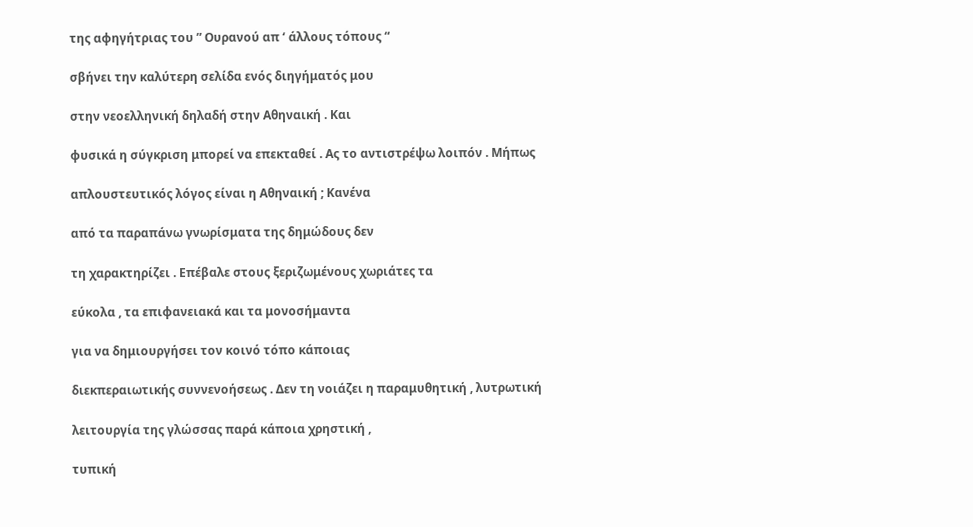της αφηγήτριας του ” Ουρανού απ ‘ άλλους τόπους “

σβήνει την καλύτερη σελίδα ενός διηγήματός μου

στην νεοελληνική δηλαδή στην Αθηναική . Και

φυσικά η σύγκριση μπορεί να επεκταθεί . Ας το αντιστρέψω λοιπόν . Μήπως

απλουστευτικός λόγος είναι η Αθηναική ; Κανένα

από τα παραπάνω γνωρίσματα της δημώδους δεν

τη χαρακτηρίζει . Επέβαλε στους ξεριζωμένους χωριάτες τα

εύκολα , τα επιφανειακά και τα μονοσήμαντα

για να δημιουργήσει τον κοινό τόπο κάποιας

διεκπεραιωτικής συννενοήσεως . Δεν τη νοιάζει η παραμυθητική , λυτρωτική

λειτουργία της γλώσσας παρά κάποια χρηστική ,

τυπική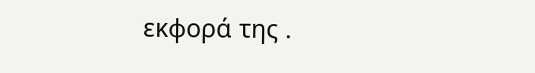εκφορά της .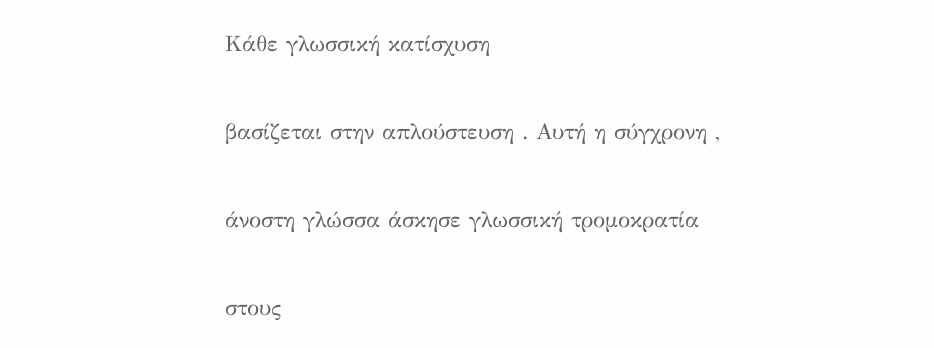Κάθε γλωσσική κατίσχυση

βασίζεται στην απλούστευση . Αυτή η σύγχρονη ,

άνοστη γλώσσα άσκησε γλωσσική τρομοκρατία

στους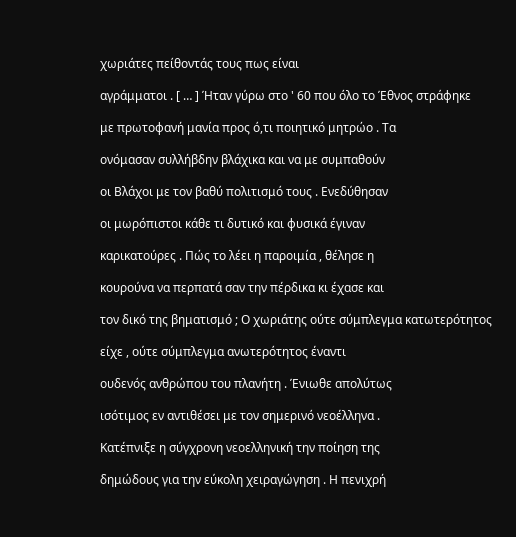χωριάτες πείθοντάς τους πως είναι

αγράμματοι . [ … ] Ήταν γύρω στο ' 60 που όλο το Έθνος στράφηκε

με πρωτοφανή μανία προς ό,τι ποιητικό μητρώο . Τα

ονόμασαν συλλήβδην βλάχικα και να με συμπαθούν

οι Βλάχοι με τον βαθύ πολιτισμό τους . Ενεδύθησαν

οι μωρόπιστοι κάθε τι δυτικό και φυσικά έγιναν

καρικατούρες . Πώς το λέει η παροιμία , θέλησε η

κουρούνα να περπατά σαν την πέρδικα κι έχασε και

τον δικό της βηματισμό ; Ο χωριάτης ούτε σύμπλεγμα κατωτερότητος

είχε , ούτε σύμπλεγμα ανωτερότητος έναντι

ουδενός ανθρώπου του πλανήτη . Ένιωθε απολύτως

ισότιμος εν αντιθέσει με τον σημερινό νεοέλληνα .

Κατέπνιξε η σύγχρονη νεοελληνική την ποίηση της

δημώδους για την εύκολη χειραγώγηση . Η πενιχρή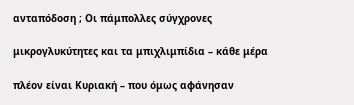ανταπόδοση ; Οι πάμπολλες σύγχρονες

μικρογλυκύτητες και τα μπιχλιμπίδια – κάθε μέρα

πλέον είναι Κυριακή – που όμως αφάνησαν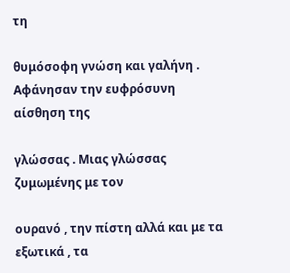τη

θυμόσοφη γνώση και γαλήνη . Αφάνησαν την ευφρόσυνη αίσθηση της

γλώσσας . Μιας γλώσσας ζυμωμένης με τον

ουρανό , την πίστη αλλά και με τα εξωτικά , τα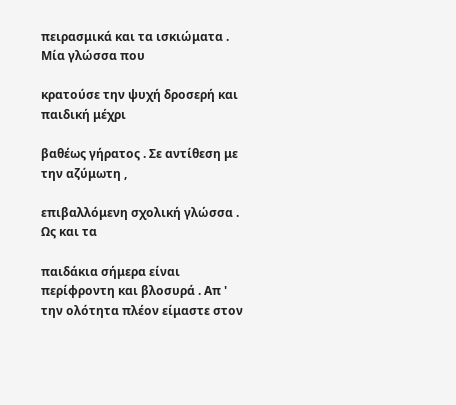πειρασμικά και τα ισκιώματα . Μία γλώσσα που

κρατούσε την ψυχή δροσερή και παιδική μέχρι

βαθέως γήρατος . Σε αντίθεση με την αζύμωτη ,

επιβαλλόμενη σχολική γλώσσα . Ως και τα

παιδάκια σήμερα είναι περίφροντη και βλοσυρά . Απ ' την ολότητα πλέον είμαστε στον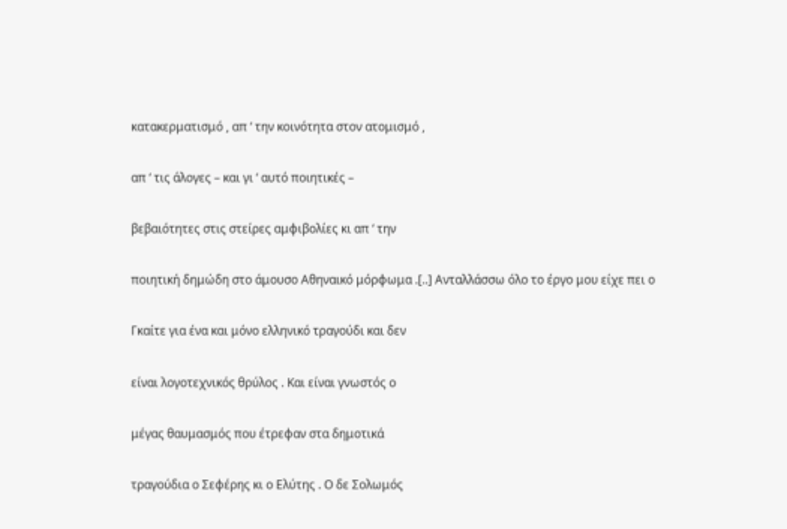κατακερματισμό , απ ‘ την κοινότητα στον ατομισμό ,

απ ‘ τις άλογες – και γι ‘ αυτό ποιητικές –

βεβαιότητες στις στείρες αμφιβολίες κι απ ‘ την

ποιητική δημώδη στο άμουσο Αθηναικό μόρφωμα .[..] Ανταλλάσσω όλο το έργο μου είχε πει ο

Γκαίτε για ένα και μόνο ελληνικό τραγούδι και δεν

είναι λογοτεχνικός θρύλος . Και είναι γνωστός ο

μέγας θαυμασμός που έτρεφαν στα δημοτικά

τραγούδια ο Σεφέρης κι ο Ελύτης . Ο δε Σολωμός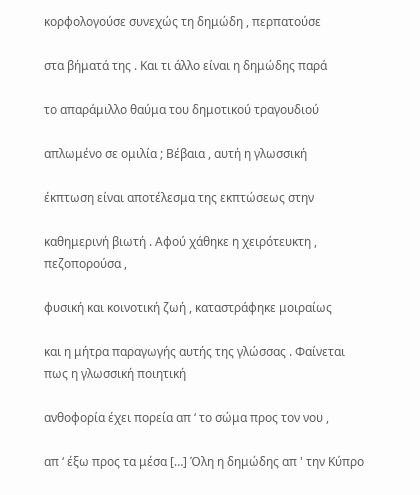κορφολογούσε συνεχώς τη δημώδη , περπατούσε

στα βήματά της . Και τι άλλο είναι η δημώδης παρά

το απαράμιλλο θαύμα του δημοτικού τραγουδιού

απλωμένο σε ομιλία ; Βέβαια , αυτή η γλωσσική

έκπτωση είναι αποτέλεσμα της εκπτώσεως στην

καθημερινή βιωτή . Αφού χάθηκε η χειρότευκτη , πεζοπορούσα ,

φυσική και κοινοτική ζωή , καταστράφηκε μοιραίως

και η μήτρα παραγωγής αυτής της γλώσσας . Φαίνεται πως η γλωσσική ποιητική

ανθοφορία έχει πορεία απ ‘ το σώμα προς τον νου ,

απ ‘ έξω προς τα μέσα […] Όλη η δημώδης απ ' την Κύπρο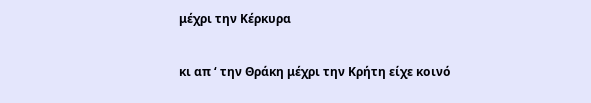μέχρι την Κέρκυρα

κι απ ‘ την Θράκη μέχρι την Κρήτη είχε κοινό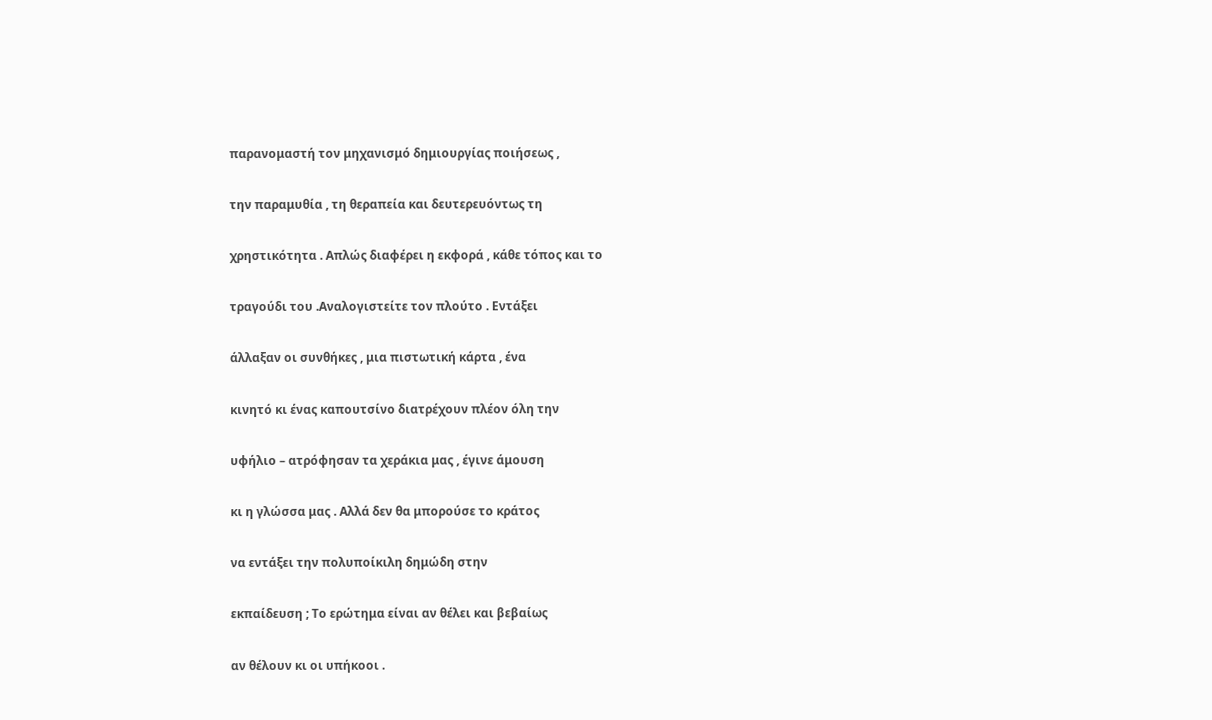παρανομαστή τον μηχανισμό δημιουργίας ποιήσεως ,

την παραμυθία , τη θεραπεία και δευτερευόντως τη

χρηστικότητα . Απλώς διαφέρει η εκφορά , κάθε τόπος και το

τραγούδι του .Αναλογιστείτε τον πλούτο . Εντάξει

άλλαξαν οι συνθήκες , μια πιστωτική κάρτα , ένα

κινητό κι ένας καπουτσίνο διατρέχουν πλέον όλη την

υφήλιο – ατρόφησαν τα χεράκια μας , έγινε άμουση

κι η γλώσσα μας . Αλλά δεν θα μπορούσε το κράτος

να εντάξει την πολυποίκιλη δημώδη στην

εκπαίδευση ; Το ερώτημα είναι αν θέλει και βεβαίως

αν θέλουν κι οι υπήκοοι .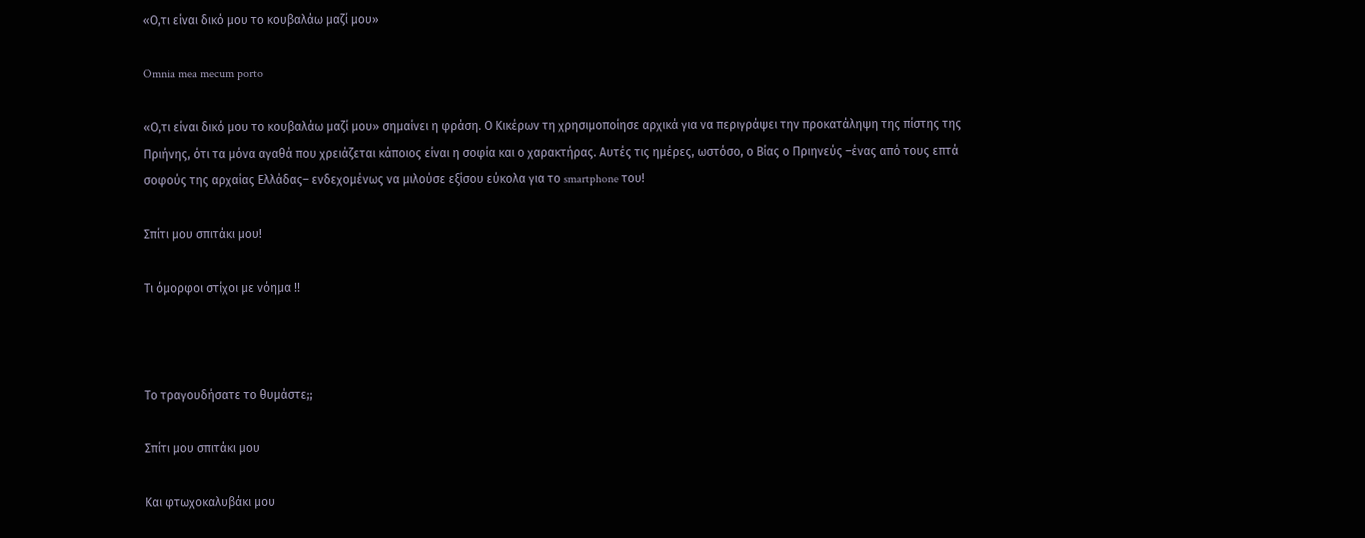«Ο,τι είναι δικό μου το κουβαλάω μαζί μου»

Omnia mea mecum porto

«Ο,τι είναι δικό μου το κουβαλάω μαζί μου» σημαίνει η φράση. Ο Κικέρων τη χρησιμοποίησε αρχικά για να περιγράψει την προκατάληψη της πίστης της Πριήνης, ότι τα μόνα αγαθά που χρειάζεται κάποιος είναι η σοφία και ο χαρακτήρας. Αυτές τις ημέρες, ωστόσο, ο Βίας ο Πριηνεύς –ένας από τους επτά σοφούς της αρχαίας Ελλάδας– ενδεχομένως να μιλούσε εξίσου εύκολα για το smartphone του!

Σπίτι μου σπιτάκι μου!

Τι όμορφοι στίχοι με νόημα !!



Το τραγουδήσατε το θυμάστε;;

Σπίτι μου σπιτάκι μου

Και φτωχοκαλυβάκι μου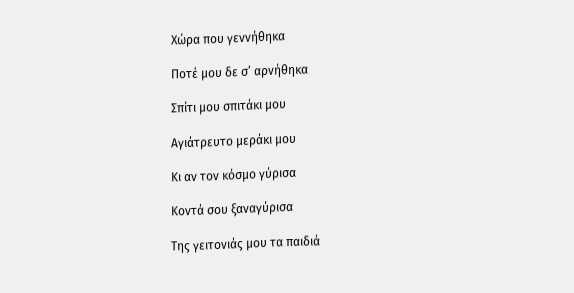Χώρα που γεννήθηκα

Ποτέ μου δε σ’ αρνήθηκα

Σπίτι μου σπιτάκι μου

Αγιάτρευτο μεράκι μου

Κι αν τον κόσμο γύρισα

Κοντά σου ξαναγύρισα

Της γειτονιάς μου τα παιδιά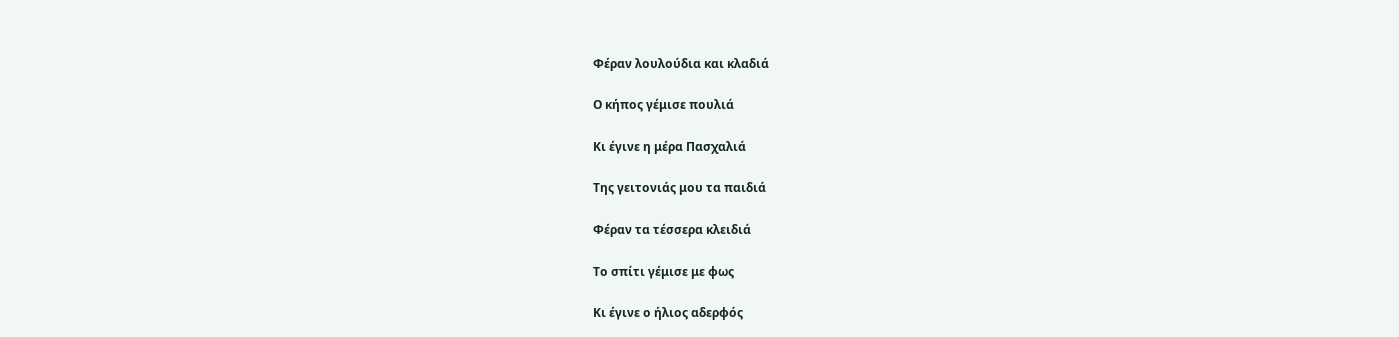Φέραν λουλούδια και κλαδιά

Ο κήπος γέμισε πουλιά

Κι έγινε η μέρα Πασχαλιά

Της γειτονιάς μου τα παιδιά

Φέραν τα τέσσερα κλειδιά

Το σπίτι γέμισε με φως

Κι έγινε ο ήλιος αδερφός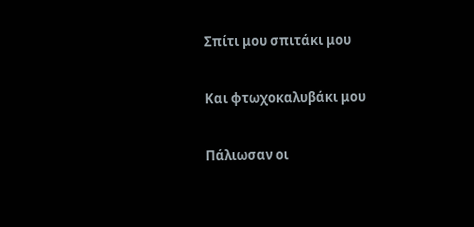Σπίτι μου σπιτάκι μου

Και φτωχοκαλυβάκι μου

Πάλιωσαν οι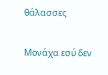θάλασσες

Μονάχα εσύ δεν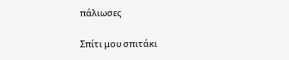πάλιωσες

Σπίτι μου σπιτάκι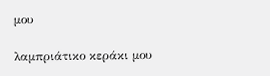μου

λαμπριάτικο κεράκι μου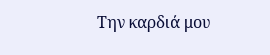Την καρδιά μου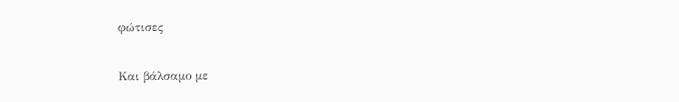φώτισες

Και βάλσαμο με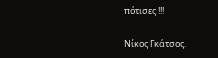πότισες !!!

Νίκος Γκάτσος.